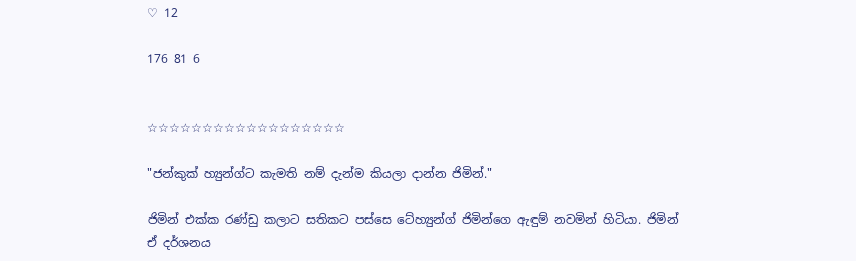♡ 12

176 81 6


☆☆☆☆☆☆☆☆☆☆☆☆☆☆☆☆☆☆

"ජන්කුක් හ්‍යුන්ග්ට කැමති නම් දැන්ම කියලා දාන්න ජිමින්."

ජිමින් එක්ක රණ්ඩු කලාට සතිකට පස්සෙ ටේහ්‍යුන්ග් ජිමින්ගෙ ඇඳුම් නවමින් හිටියා. ජිමින් ඒ දර්ශනය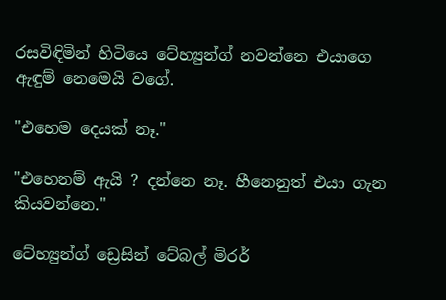රසවිඳිමින් හිටියෙ ටේහ්‍යුන්ග් නවන්නෙ එයාගෙ ඇඳුම් නෙමෙයි වගේ.

"එහෙම දෙයක් නෑ."

"එහෙනම් ඇයි ? දන්නෙ නෑ. හීනෙනුත් එයා ගැන කියවන්නෙ."

ටේහ්‍යුන්ග් ඩ්‍රෙසින් ටේබල් මිරර්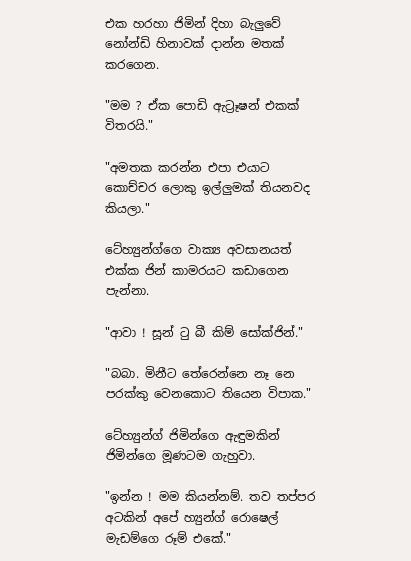එක හරහා ජිමින් දිහා බැලුවේ නෝන්ඩි හිනාවක් දාන්න මතක් කරගෙන.

"මම ? ඒක පොඩි ඇට්‍රෑෂන් එකක් විතරයි."

"අමතක කරන්න එපා එයාට කොච්චර ලොකු ඉල්ලුමක් තියනවද කියලා."

ටේහ්‍යුන්ග්ගෙ වාක්‍ය අවසානයත් එක්ක ජින් කාමරයට කඩාගෙන පැන්නා.

"ආවා ! සූන් ටු බී කිම් සෝක්ජින්."

"බබා. මිනීට තේරෙන්නෙ නෑ නෙ පරක්කු වෙනකොට තියෙන විපාක."

ටේහ්‍යුන්ග් ජිමින්ගෙ ඇඳුමකින් ජිමින්ගෙ මූණටම ගැහුවා.

"ඉන්න ! මම කියන්නම්. තව තප්පර අටකින් අපේ හ්‍යුන්ග් රොෂෙල් මැඩම්ගෙ රූම් එකේ."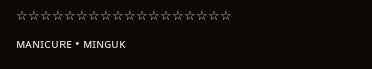☆☆☆☆☆☆☆☆☆☆☆☆☆☆☆☆☆☆

ᴍᴀɴɪᴄᴜʀᴇ • ᴍɪɴɢᴜᴋ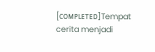[ᴄᴏᴍᴘʟᴇᴛᴇᴅ]Tempat cerita menjadi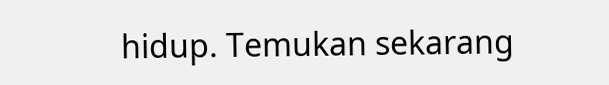hidup. Temukan sekarang